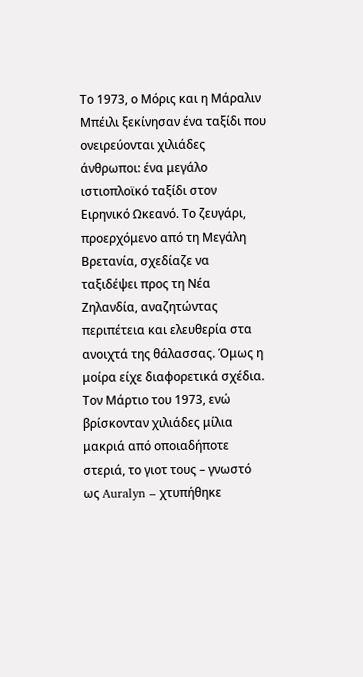Το 1973, ο Μόρις και η Μάραλιν Μπέιλι ξεκίνησαν ένα ταξίδι που ονειρεύονται χιλιάδες άνθρωποι: ένα μεγάλο ιστιοπλοϊκό ταξίδι στον Ειρηνικό Ωκεανό. Το ζευγάρι, προερχόμενο από τη Μεγάλη Βρετανία, σχεδίαζε να ταξιδέψει προς τη Νέα Ζηλανδία, αναζητώντας περιπέτεια και ελευθερία στα ανοιχτά της θάλασσας. Όμως η μοίρα είχε διαφορετικά σχέδια.
Τον Μάρτιο του 1973, ενώ βρίσκονταν χιλιάδες μίλια μακριά από οποιαδήποτε στεριά, το γιοτ τους – γνωστό ως Auralyn – χτυπήθηκε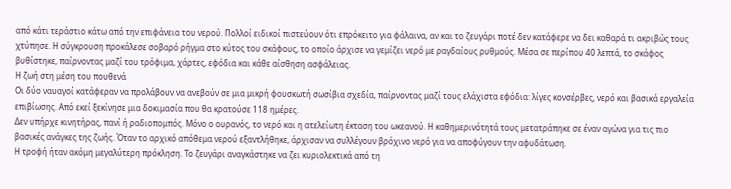από κάτι τεράστιο κάτω από την επιφάνεια του νερού. Πολλοί ειδικοί πιστεύουν ότι επρόκειτο για φάλαινα, αν και το ζευγάρι ποτέ δεν κατάφερε να δει καθαρά τι ακριβώς τους χτύπησε. Η σύγκρουση προκάλεσε σοβαρό ρήγμα στο κύτος του σκάφους, το οποίο άρχισε να γεμίζει νερό με ραγδαίους ρυθμούς. Μέσα σε περίπου 40 λεπτά, το σκάφος βυθίστηκε, παίρνοντας μαζί του τρόφιμα, χάρτες, εφόδια και κάθε αίσθηση ασφάλειας.
Η ζωή στη μέση του πουθενά
Οι δύο ναυαγοί κατάφεραν να προλάβουν να ανεβούν σε μια μικρή φουσκωτή σωσίβια σχεδία, παίρνοντας μαζί τους ελάχιστα εφόδια: λίγες κονσέρβες, νερό και βασικά εργαλεία επιβίωσης. Από εκεί ξεκίνησε μια δοκιμασία που θα κρατούσε 118 ημέρες.
Δεν υπήρχε κινητήρας, πανί ή ραδιοπομπός. Μόνο ο ουρανός, το νερό και η ατελείωτη έκταση του ωκεανού. Η καθημερινότητά τους μετατράπηκε σε έναν αγώνα για τις πιο βασικές ανάγκες της ζωής. Όταν το αρχικό απόθεμα νερού εξαντλήθηκε, άρχισαν να συλλέγουν βρόχινο νερό για να αποφύγουν την αφυδάτωση.
Η τροφή ήταν ακόμη μεγαλύτερη πρόκληση. Το ζευγάρι αναγκάστηκε να ζει κυριολεκτικά από τη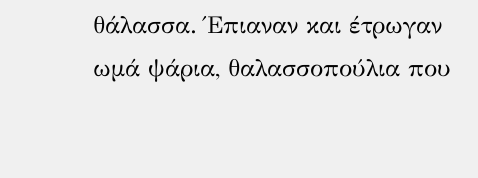θάλασσα. Έπιαναν και έτρωγαν ωμά ψάρια, θαλασσοπούλια που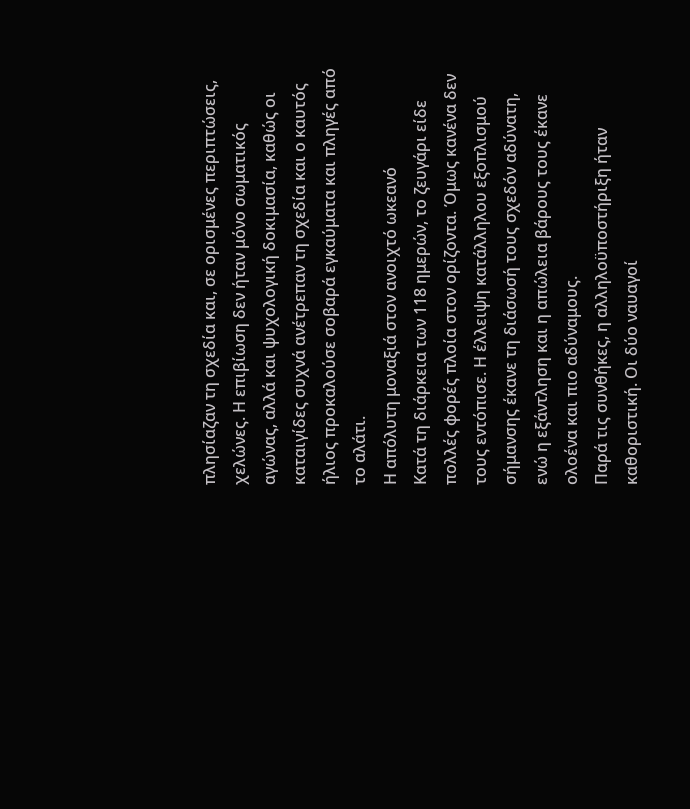πλησίαζαν τη σχεδία και, σε ορισμένες περιπτώσεις, χελώνες. Η επιβίωση δεν ήταν μόνο σωματικός αγώνας, αλλά και ψυχολογική δοκιμασία, καθώς οι καταιγίδες συχνά ανέτρεπαν τη σχεδία και ο καυτός ήλιος προκαλούσε σοβαρά εγκαύματα και πληγές από το αλάτι.
Η απόλυτη μοναξιά στον ανοιχτό ωκεανό
Κατά τη διάρκεια των 118 ημερών, το ζευγάρι είδε πολλές φορές πλοία στον ορίζοντα. Όμως κανένα δεν τους εντόπισε. Η έλλειψη κατάλληλου εξοπλισμού σήμανσης έκανε τη διάσωσή τους σχεδόν αδύνατη, ενώ η εξάντληση και η απώλεια βάρους τους έκανε ολοένα και πιο αδύναμους.
Παρά τις συνθήκες, η αλληλοϋποστήριξη ήταν καθοριστική. Οι δύο ναυαγοί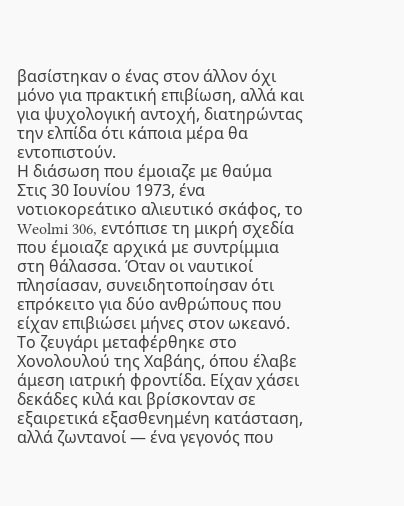βασίστηκαν ο ένας στον άλλον όχι μόνο για πρακτική επιβίωση, αλλά και για ψυχολογική αντοχή, διατηρώντας την ελπίδα ότι κάποια μέρα θα εντοπιστούν.
Η διάσωση που έμοιαζε με θαύμα
Στις 30 Ιουνίου 1973, ένα νοτιοκορεάτικο αλιευτικό σκάφος, το Weolmi 306, εντόπισε τη μικρή σχεδία που έμοιαζε αρχικά με συντρίμμια στη θάλασσα. Όταν οι ναυτικοί πλησίασαν, συνειδητοποίησαν ότι επρόκειτο για δύο ανθρώπους που είχαν επιβιώσει μήνες στον ωκεανό.
Το ζευγάρι μεταφέρθηκε στο Χονολουλού της Χαβάης, όπου έλαβε άμεση ιατρική φροντίδα. Είχαν χάσει δεκάδες κιλά και βρίσκονταν σε εξαιρετικά εξασθενημένη κατάσταση, αλλά ζωντανοί — ένα γεγονός που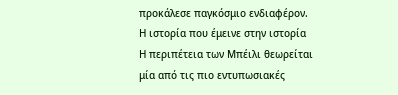προκάλεσε παγκόσμιο ενδιαφέρον.
Η ιστορία που έμεινε στην ιστορία
Η περιπέτεια των Μπέιλι θεωρείται μία από τις πιο εντυπωσιακές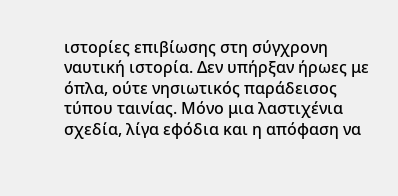ιστορίες επιβίωσης στη σύγχρονη ναυτική ιστορία. Δεν υπήρξαν ήρωες με όπλα, ούτε νησιωτικός παράδεισος τύπου ταινίας. Μόνο μια λαστιχένια σχεδία, λίγα εφόδια και η απόφαση να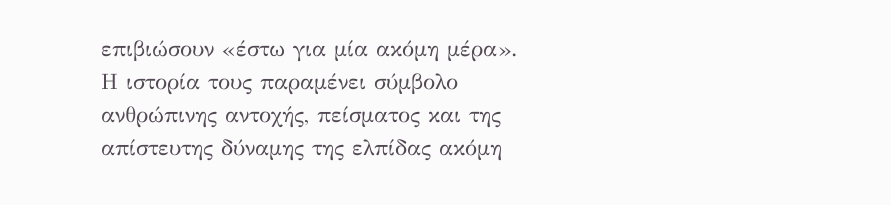επιβιώσουν «έστω για μία ακόμη μέρα».
Η ιστορία τους παραμένει σύμβολο ανθρώπινης αντοχής, πείσματος και της απίστευτης δύναμης της ελπίδας ακόμη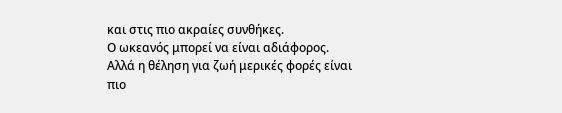και στις πιο ακραίες συνθήκες.
Ο ωκεανός μπορεί να είναι αδιάφορος.
Αλλά η θέληση για ζωή μερικές φορές είναι πιο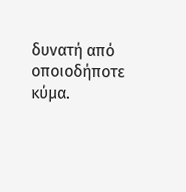δυνατή από οποιοδήποτε κύμα.